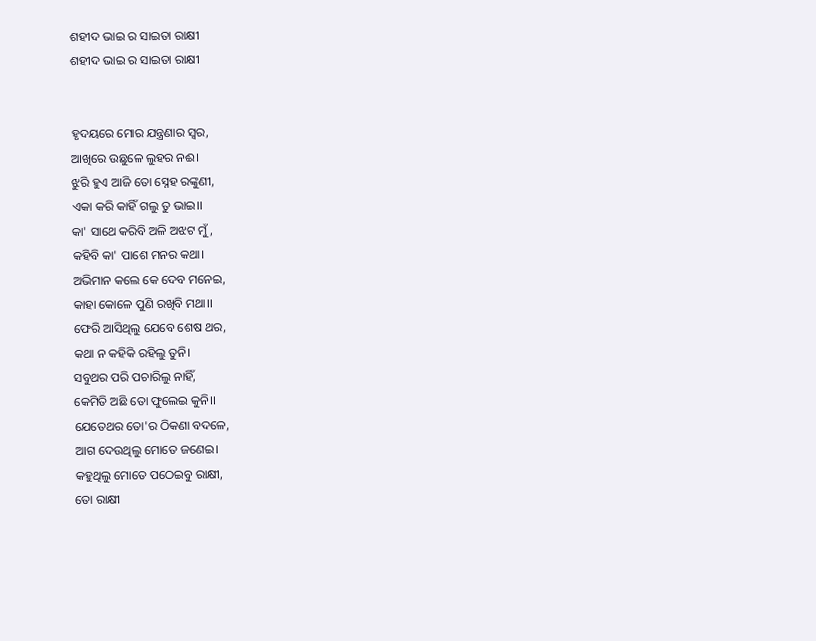ଶହୀଦ ଭାଇ ର ସାଇତା ରାକ୍ଷୀ
ଶହୀଦ ଭାଇ ର ସାଇତା ରାକ୍ଷୀ


ହୃଦୟରେ ମୋର ଯନ୍ତ୍ରଣାର ସ୍ବର,
ଆଖିରେ ଉଛୁଳେ ଲୁହର ନଈ।
ଝୁରି ହୁଏ ଆଜି ତୋ ସ୍ନେହ ରଙ୍କୁଣୀ,
ଏକା କରି କାହିଁ ଗଲୁ ତୁ ଭାଇ।।
କା' ସାଥେ କରିବି ଅଳି ଅଝଟ ମୁଁ,
କହିବି କା' ପାଶେ ମନର କଥା।
ଅଭିମାନ କଲେ କେ ଦେବ ମନେଇ,
କାହା କୋଳେ ପୁଣି ରଖିବି ମଥା।।
ଫେରି ଆସିଥିଲୁ ଯେବେ ଶେଷ ଥର,
କଥା ନ କହିକି ରହିଲୁ ତୁନି।
ସବୁଥର ପରି ପଚାରିଲୁ ନାହିଁ,
କେମିତି ଅଛି ତୋ ଫୁଲେଇ କୁନି।।
ଯେତେଥର ତୋ'ର ଠିକଣା ବଦଳେ,
ଆଗ ଦେଉଥିଲୁ ମୋତେ ଜଣେଇ।
କହୁଥିଲୁ ମୋତେ ପଠେଇବୁ ରାକ୍ଷୀ,
ତୋ ରାକ୍ଷୀ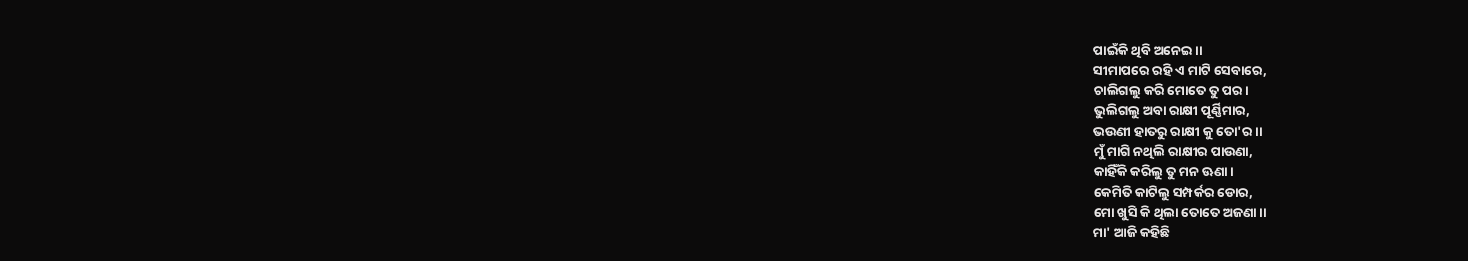ପାଇଁକି ଥିବି ଅନେଇ।।
ସୀମାପରେ ରହି ଏ ମାଟି ସେବାରେ,
ଚାଲିଗଲୁ କରି ମୋତେ ତୁ ପର।
ଭୁଲିଗଲୁ ଅବା ରାକ୍ଷୀ ପୂର୍ଣ୍ଣିମାର,
ଭଉଣୀ ହାତରୁ ରାକ୍ଷୀ କୁ ତୋ'ର।।
ମୁଁ ମାଗି ନଥିଲି ରାକ୍ଷୀର ପାଉଣା,
କାହିଁକି କରିଲୁ ତୁ ମନ ଊଣା।
କେମିତି କାଟିଲୁ ସମ୍ପର୍କର ଡୋର,
ମୋ ଖୁସି କି ଥିଲା ତୋତେ ଅଜଣା।।
ମା' ଆଜି କହିଛି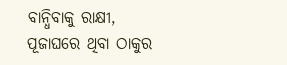ବାନ୍ଧିବାକୁ ରାକ୍ଷୀ,
ପୂଜାଘରେ ଥିବା ଠାକୁର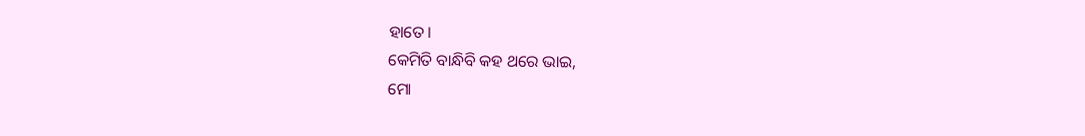ହାତେ।
କେମିତି ବାନ୍ଧିବି କହ ଥରେ ଭାଇ,
ମୋ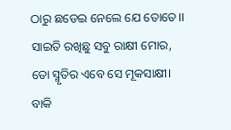ଠାରୁ ଛଡେଇ ନେଲେ ଯେ ତୋତେ।।
ସାଇତି ରଖିଛୁ ସବୁ ରାକ୍ଷୀ ମୋର,
ତୋ ସ୍ମୃତିର ଏବେ ସେ ମୂକସାକ୍ଷୀ।
ବାକି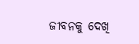ଜୀବନକୁ ଦେଖି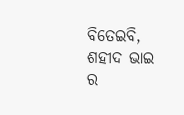ବିତେଇବି,
ଶହୀଦ ଭାଇ ର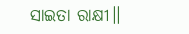ସାଇତା ରାକ୍ଷୀ।।